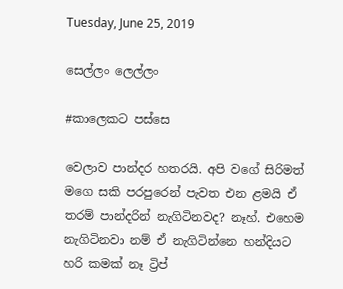Tuesday, June 25, 2019

සෙල්ලං ලෙල්ලං

#කාලෙකට පස්සෙ

වෙලාව පාන්දර හතරයි. අපි වගේ සිරිමත් මගෙ සකි පරපුරෙන් පැවත එන ළමයි ඒ තරම් පාන්දරින් නැගිටිනවද? නෑහ්. එහෙම නැගිටිනවා නම් ඒ නැගිටින්නෙ හන්දියට හරි කමක් නෑ ට්‍රිප්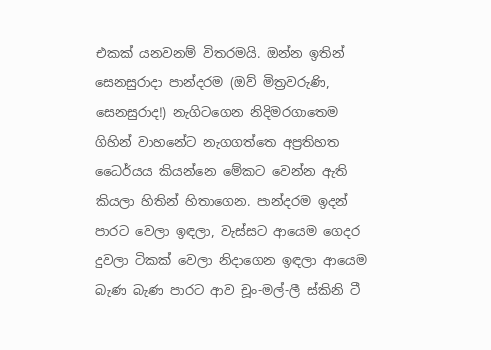එකක් යනවනම් විතරමයි. ඔන්න ඉතින් සෙනසුරාදා පාන්දරම (ඔව් මිත්‍රවරුණි, සෙනසුරාද!) නැගිටගෙන නිදිමරගාතෙම ගිහින් වාහනේට නැගගත්තෙ අප්‍රතිහත ධෛර්යය කියන්නෙ මේකට වෙන්න ඇති කියලා හිතින් හිතාගෙන. පාන්දරම ඉදන් පාරට වෙලා ඉඳලා, වැස්සට ආයෙම ගෙදර දුවලා ටිකක් වෙලා නිදාගෙන ඉඳලා ආයෙම බැණ බැණ පාරට ආව චූං-මල්-ලී ස්කිනි ටී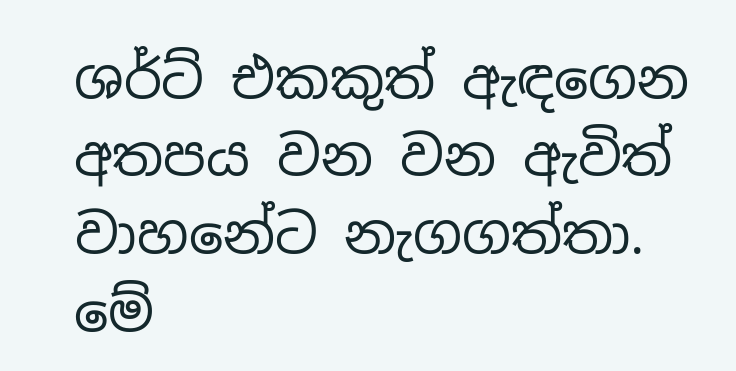ශර්ට් එකකුත් ඇඳගෙන අතපය වන වන ඇවිත් වාහනේට නැගගත්තා. මේ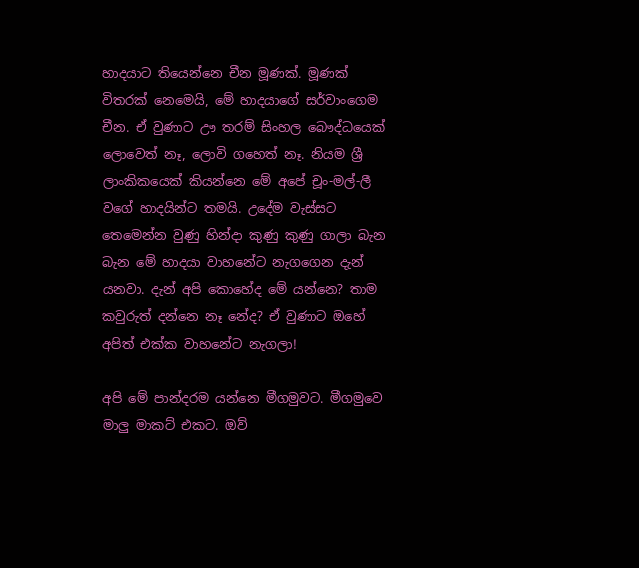හාදයාට තියෙන්නෙ චීන මූණක්. මූණක් විතරක් නෙමෙයි, මේ හාදයාගේ සර්වාංගෙම චීන. ඒ වුණාට ඌ තරම් සිංහල බෞද්ධයෙක් ලොවෙත් නෑ, ලොවි ගහෙත් නෑ. නියම ශ්‍රී ලාංකිකයෙක් කියන්නෙ මේ අපේ චූං-මල්-ලී වගේ හාදයින්ට තමයි. උදේම වැස්සට තෙමෙන්න වුණු හින්දා කුණු කුණු ගාලා බැන බැන මේ හාදයා වාහනේට නැගගෙන දැන් යනවා. දැන් අපි කොහේද මේ යන්නෙ? තාම කවුරුත් දන්නෙ නෑ නේද? ඒ වුණාට ඔහේ අපිත් එක්ක වාහනේට නැගලා!

අපි මේ පාන්දරම යන්නෙ මීගමුවට. මීගමුවෙ මාලු මාකට් එකට. ඔව්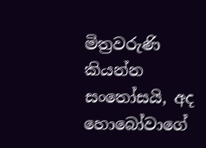මිත්‍රවරුණි කියන්න සංතෝසයි, අද හොබෝවාගේ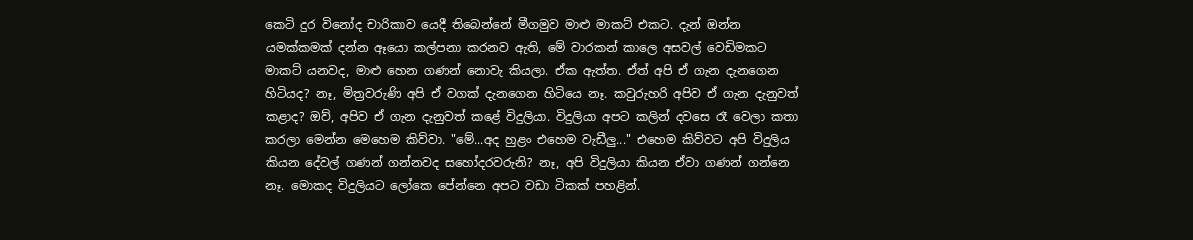කෙටි දුර විනෝද චාරිකාව යෙදී තිබෙන්නේ මීගමුව මාළු මාකට් එකට. දැන් ඔන්න යමක්කමක් දන්න ඈයො කල්පනා කරනව ඇති, මේ වාරකන් කාලෙ අසවල් වෙඩිමකට මාකට් යනවද, මාළු හෙන ගණන් නොවැ කියලා. ඒක ඇත්ත. ඒත් අපි ඒ ගැන දැනගෙන හිටියද? නෑ, මිත්‍රවරුණි අපි ඒ වගක් දැනගෙන හිටියෙ නෑ. කවුරුහරි අපිව ඒ ගැන දැනුවත් කළාද? ඔව්, අපිව ඒ ගැන දැනුවත් කළේ විදුලියා. විදුලියා අපට කලින් දවසෙ රෑ වෙලා කතා කරලා මෙන්න මෙහෙම කිව්වා. "මේ...අද හුළං එහෙම වැඩීලු..." එහෙම කිව්වට අපි විදුලිය කියන දේවල් ගණන් ගන්නවද සහෝදරවරුනි? නෑ, අපි විදුලියා කියන ඒවා ගණන් ගන්නෙ නෑ. මොකද විදුලියට ලෝකෙ පේන්නෙ අපට වඩා ටිකක් පහළින්.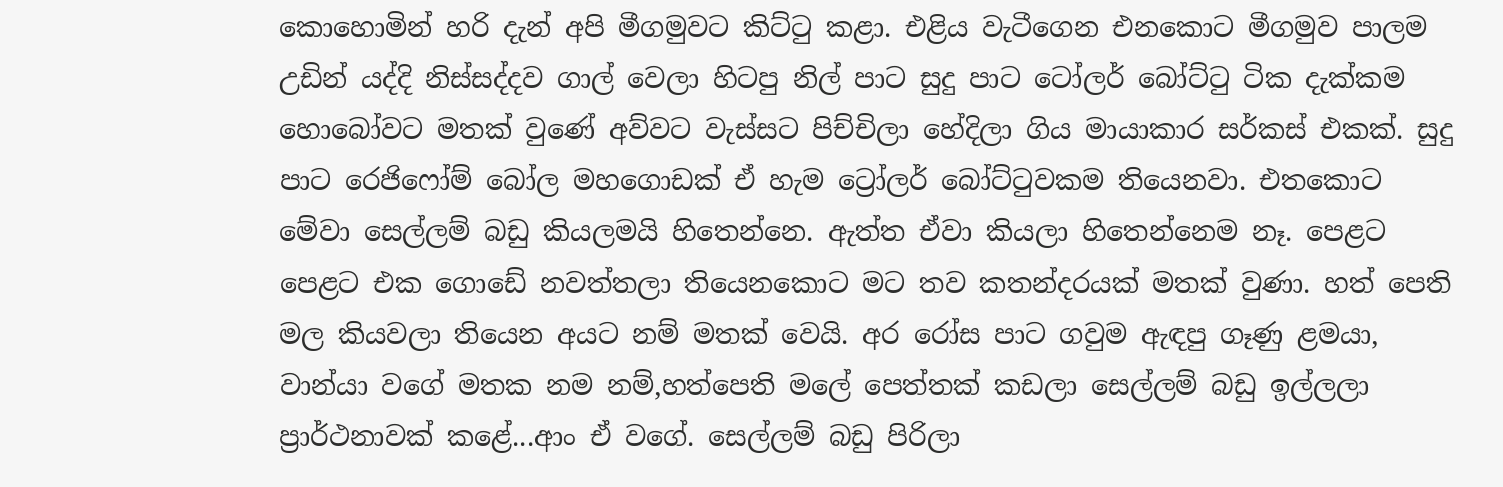කොහොමින් හරි දැන් අපි මීගමුවට කිට්ටු කළා. එළිය වැටීගෙන එනකොට මීගමුව පාලම උඩින් යද්දි නිස්සද්දව ගාල් වෙලා හිටපු නිල් පාට සුදු පාට ටෝලර් බෝට්ටු ටික දැක්කම හොබෝවට මතක් වුණේ අව්වට වැස්සට පිච්චිලා හේදිලා ගිය මායාකාර සර්කස් එකක්. සුදු පාට රෙජිෆෝම් බෝල මහගොඩක් ඒ හැම ට්‍රෝලර් බෝට්ටුවකම තියෙනවා. එතකොට මේවා සෙල්ලම් බඩු කියලමයි හිතෙන්නෙ. ඇත්ත ඒවා කියලා හිතෙන්නෙම නෑ. පෙළට පෙළට එක ගොඩේ නවත්තලා තියෙනකොට මට තව කතන්දරයක් මතක් වුණා. හත් පෙති මල කියවලා තියෙන අයට නම් මතක් වෙයි. අර රෝස පාට ගවුම ඇඳපු ගෑණු ළමයා, වාන්යා වගේ මතක නම නම්,හත්පෙති මලේ පෙත්තක් කඩලා සෙල්ලම් බඩු ඉල්ලලා ප්‍රාර්ථනාවක් කළේ...ආං ඒ වගේ. සෙල්ලම් බඩු පිරිලා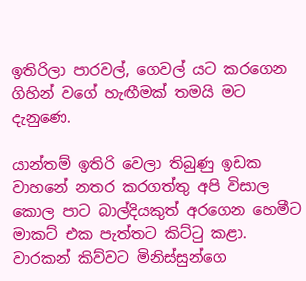ඉතිරිලා පාරවල්, ගෙවල් යට කරගෙන ගිහින් වගේ හැඟීමක් තමයි මට දැනුණෙ.

යාන්තම් ඉතිරි වෙලා තිබුණු ඉඩක වාහනේ නතර කරගත්තු අපි විසාල කොල පාට බාල්දියකුත් අරගෙන හෙමීට මාකට් එක පැත්තට කිට්ටු කළා. වාරකන් කිව්වට මිනිස්සුන්ගෙ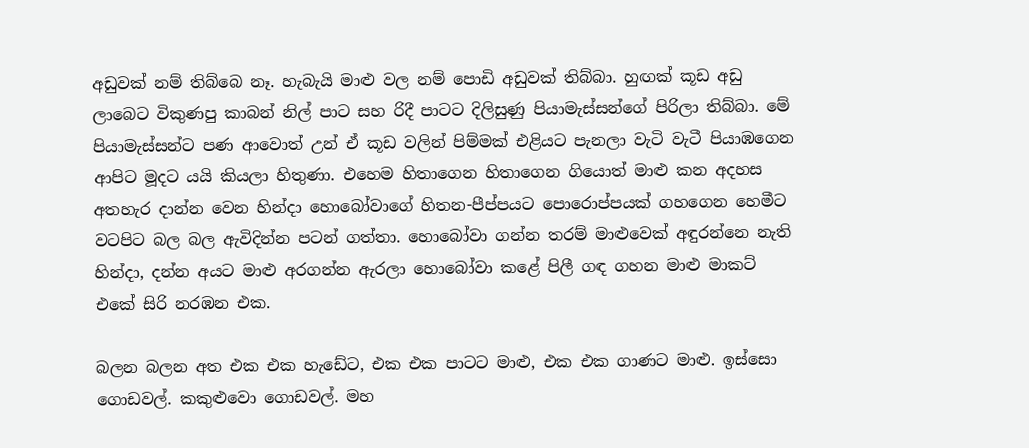අඩුවක් නම් තිබ්බෙ නෑ. හැබැයි මාළු වල නම් පොඩි අඩුවක් තිබ්බා. හුඟක් කූඩ අඩු ලාබෙට විකුණපු කාබන් නිල් පාට සහ රිදී පාටට දිලිසුණු පියාමැස්සන්ගේ පිරිලා තිබ්බා. මේ පියාමැස්සන්ට පණ ආවොත් උන් ඒ කූඩ වලින් පිම්මක් එළියට පැනලා වැටි වැටී පියාඹගෙන ආපිට මූදට යයි කියලා හිතුණා. එහෙම හිතාගෙන හිතාගෙන ගියොත් මාළු කන අදහස අතහැර දාන්න වෙන හින්දා හොබෝවාගේ හිතන-පීප්පයට පොරොප්පයක් ගහගෙන හෙමීට වටපිට බල බල ඇවිදින්න පටන් ගත්තා. හොබෝවා ගන්න තරම් මාළුවෙක් අඳුරන්නෙ නැති හින්දා, දන්න අයට මාළු අරගන්න ඇරලා හොබෝවා කළේ පිලී ගඳ ගහන මාළු මාකට් එකේ සිරි නරඹන එක.

බලන බලන අත එක එක හැඩේට, එක එක පාටට මාළු, එක එක ගාණට මාළු. ඉස්සො ගොඩවල්. කකුළුවො ගොඩවල්. මහ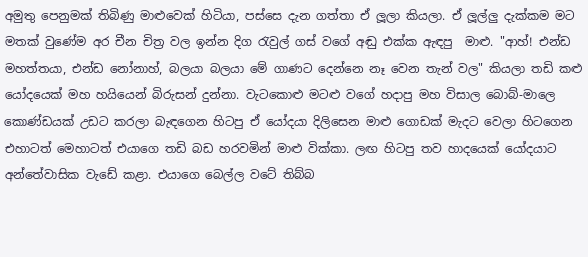අමුතු පෙනුමක් තිබිණු මාළුවෙක් හිටියා, පස්සෙ දැන ගත්තා ඒ ලූලා කියලා. ඒ ලූල්ලු දැක්කම මට මතක් වුණේම අර චීන චිත්‍ර වල ඉන්න දිග රැවුල් ගස් වගේ අඬු එක්ක ඇඳපු  මාළු. "ආහ්! එන්ඩ මහත්තයා, එන්ඩ නෝනාහ්, බලයා බලයා මේ ගාණට දෙන්නෙ නෑ වෙන තැන් වල" කියලා තඩි කළු යෝදයෙක් මහ හයියෙන් බිරුසන් දුන්නා. වැටකොළු මටළු වගේ හදාපු මහ විසාල බොබ්-මාලෙ කොණ්ඩයක් උඩට කරලා බැඳගෙන හිටපු ඒ යෝදයා දිලිසෙන මාළු ගොඩක් මැදට වෙලා හිටගෙන එහාටත් මෙහාටත් එයාගෙ තඩි බඩ හරවමින් මාළු වික්කා. ලඟ හිටපු තව හාදයෙක් යෝදයාට අන්තේවාසික වැඩේ කළා. එයාගෙ බෙල්ල වටේ තිබ්බ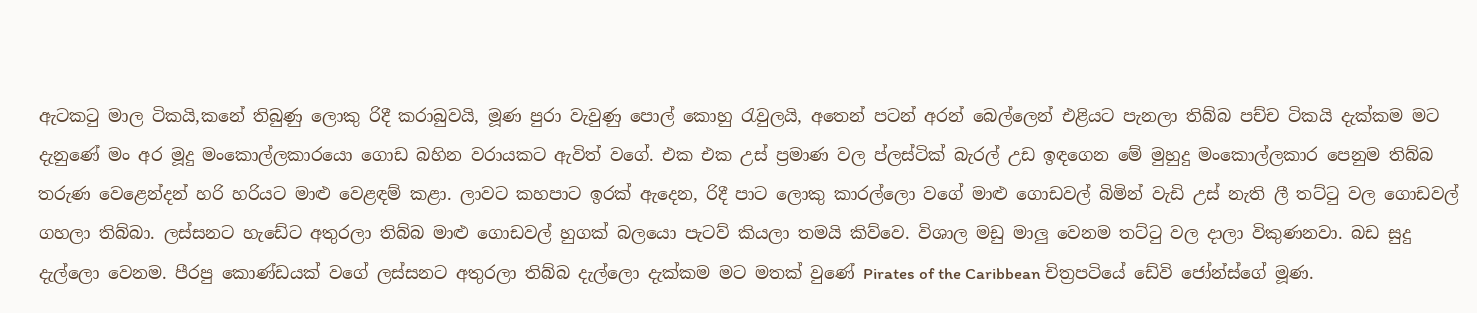ඇටකටු මාල ටිකයි,කනේ තිබුණු ලොකු රිදී කරාබුවයි, මූණ පුරා වැවුණු පොල් කොහු රැවුලයි, අතෙන් පටන් අරන් බෙල්ලෙන් එළියට පැනලා තිබ්බ පච්ච ටිකයි දැක්කම මට දැනුණේ මං අර මූදු මංකොල්ලකාරයො ගොඩ බහින වරායකට ඇවිත් වගේ. එක එක උස් ප්‍රමාණ වල ප්ලස්ටික් බැරල් උඩ ඉඳගෙන මේ මුහුදු මංකොල්ලකාර පෙනුම තිබ්බ තරුණ වෙළෙන්දන් හරි හරියට මාළු වෙළඳම් කළා. ලාවට කහපාට ඉරක් ඇදෙන, රිදී පාට ලොකු කාරල්ලො වගේ මාළු ගොඩවල් බිමින් වැඩි උස් නැති ලී තට්ටු වල ගොඩවල් ගහලා තිබ්බා. ලස්සනට හැඩේට අතුරලා තිබ්බ මාළු ගොඩවල් හුගක් බලයො පැටව් කියලා තමයි කිව්වෙ. විශාල මඩු මාලු වෙනම තට්ටු වල දාලා විකුණනවා. බඩ සුදු දැල්ලො වෙනම. පීරපු කොණ්ඩයක් වගේ ලස්සනට අතුරලා තිබ්බ දැල්ලො දැක්කම මට මතක් වුණේ Pirates of the Caribbean චිත්‍රපටියේ ඩේවි ජෝන්ස්ගේ මූණ.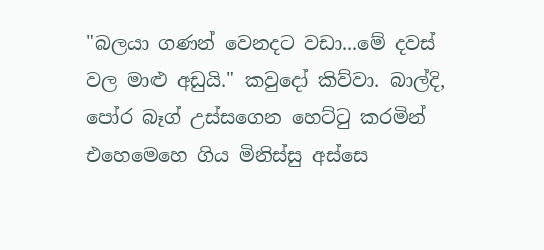"බලයා ගණන් වෙනදට වඩා...මේ දවස් වල මාළු අඩුයි." කවුදෝ කිව්වා. බාල්දි, පෝර බෑග් උස්සගෙන හෙට්ටු කරමින් එහෙමෙහෙ ගිය මිනිස්සු අස්සෙ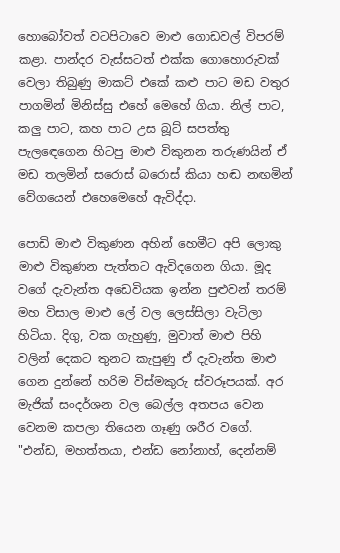හොබෝවත් වටපිටාවෙ මාළු ගොඩවල් විපරම් කළා. පාන්දර වැස්සටත් එක්ක ගොහොරුවක් වෙලා තිබුණු මාකට් එකේ කළු පාට මඩ වතුර පාගමින් මිනිස්සු එහේ මෙහේ ගියා. නිල් පාට, කලු පාට, කහ පාට උස බූට් සපත්තු පැලඳෙගෙන හිටපු මාළු විකුනන තරුණයින් ඒ මඩ තලමින් සරොස් බරොස් කියා හඬ නඟමින් වේගයෙන් එහෙමෙහේ ඇවිද්දා.

පොඩි මාළු විකුණන අහින් හෙමීට අපි ලොකු මාළු විකුණන පැත්තට ඇවිදගෙන ගියා. මූද වගේ දැවැන්ත අඩෙවියක ඉන්න පුළුවන් තරම් මහ විසාල මාළු ලේ වල ලෙස්සිලා වැටිලා හිටියා. දිගු, වක ගැහුණු, මුවාත් මාළු පිහි වලින් දෙකට තුනට කැපුණු ඒ දැවැන්ත මාළු ගෙන දුන්නේ හරිම විස්මකුරු ස්වරූපයක්. අර මැජික් සංදර්ශන වල බෙල්ල අතපය වෙන වෙනම කපලා තියෙන ගෑණු ශරීර වගේ. "එන්ඩ, මහත්තයා, එන්ඩ නෝනාහ්, දෙන්නම්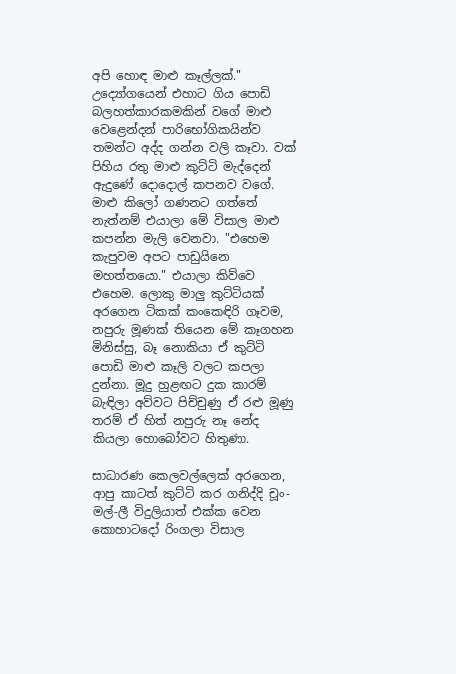අපි හොඳ මාළු කෑල්ලක්." උද්‍යෝගයෙන් එහාට ගිය පොඩි බලහත්කාරකමකින් වගේ මාළු වෙළෙන්දන් පාරිභෝගිකයින්ව තමන්ට අද්ද ගන්න වලි කෑවා. වක් පිහිය රතු මාළු කුට්ටි මැද්දෙන් ඇදුණේ දොදොල් කපනව වගේ. මාළු කිලෝ ගණනට ගත්තේ නැත්නම් එයාලා මේ විසාල මාළු කපන්න මැලි වෙනවා. "එහෙම කැපුවම අපට පාඩුයිනෙ මහත්තයො." එයාලා කිව්වෙ එහෙම. ලොකු මාලු කුට්ටියක් අරගෙන ටිකක් කංකෙඳිරි ගෑවම, නපුරු මූණක් තියෙන මේ කෑගහන මිනිස්සු, බෑ නොකියා ඒ කුට්ටි පොඩි මාළු කෑලි වලට කපලා දුන්නා. මූදු හුළඟට දුක කාරම් බැඳිලා අව්වට පිච්චුණු ඒ රළු මූණු තරම් ඒ හිත් නපුරු නෑ නේද කියලා හොබෝවට හිතුණා.

සාධාරණ කෙලවල්ලෙක් අරගෙන, ආපු කාටත් කුට්ටි කර ගනිද්දි චූං-මල්-ලී විදුලියාත් එක්ක වෙන කොහාටදෝ රිංගලා විසාල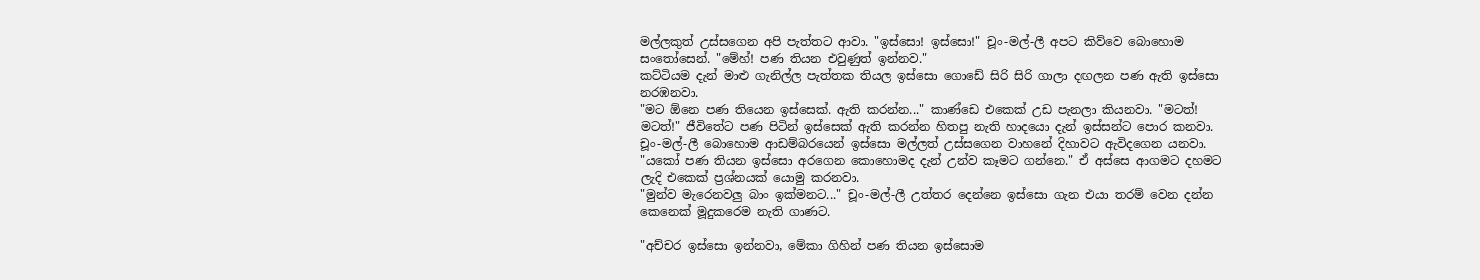මල්ලකුත් උස්සගෙන අපි පැත්තට ආවා. "ඉස්සො! ඉස්සො!" චූං-මල්-ලී අපට කිව්වෙ බොහොම සංතෝසෙන්. "මේහ්! පණ තියන එවුණුත් ඉන්නව."
කට්ටියම දැන් මාළු ගැනිල්ල පැත්තක තියල ඉස්සො ගොඩේ සිරි සිරි ගාලා දඟලන පණ ඇති ඉස්සො නරඹනවා.
"මට ඕනෙ පණ තියෙන ඉස්සෙක්. ඇති කරන්න..." කාණ්ඩෙ එකෙක් උඩ පැනලා කියනවා. "මටත්! මටත්!" ජීවිතේට පණ පිටින් ඉස්සෙක් ඇති කරන්න හිතපු නැති හාදයො දැන් ඉස්සන්ට පොර කනවා. චූං-මල්-ලී බොහොම ආඩම්බරයෙන් ඉස්සො මල්ලත් උස්සගෙන වාහනේ දිහාවට ඇවිදගෙන යනවා.
"යකෝ පණ තියන ඉස්සො අරගෙන කොහොමද දැන් උන්ව කෑමට ගන්නෙ." ඒ අස්සෙ ආගමට දහමට ලැදි එකෙක් ප්‍රශ්නයක් යොමු කරනවා.
"මුන්ව මැරෙනවලු බාං ඉක්මනට..." චූං-මල්-ලී උත්තර දෙන්නෙ ඉස්සො ගැන එයා තරම් වෙන දන්න කෙනෙක් මූදුකරෙම නැති ගාණට.

"අච්චර ඉස්සො ඉන්නවා, මේකා ගිහින් පණ තියන ඉස්සොම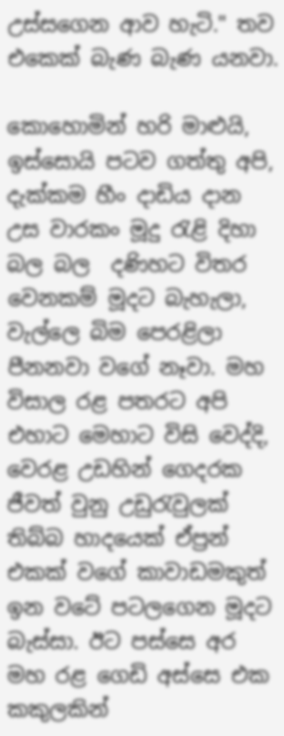උස්සගෙන ආව හැටි." තව එකෙක් බැණ බැණ යනවා.

කොහොමින් හරි මාළුයි, ඉස්සොයි පටව ගත්තු අපි, දැක්කම හීං දාඩිය දාන උස වාරකං මූදු රැළි දිහා බල බල  දණිහට විතර වෙනකම් මූදට බැහැලා, වැල්ලෙ බිම පෙරළිලා පීනනවා වගේ නෑවා. මහ විසාල රළ පතරට අපි එහාට මෙහාට විසි වෙද්දි, වෙරළ උඩහින් ගෙදරක ජීවත් වුනු උඩුරැවුලක් තිබ්බ හාදයෙක් ඒප්‍රන් එකක් වගේ කාවාඩමකුත් ඉන වටේ පටලගෙන මූදට බැස්සා. ඊට පස්සෙ අර මහ රළ ගෙඩි අස්සෙ එක කකුලකින්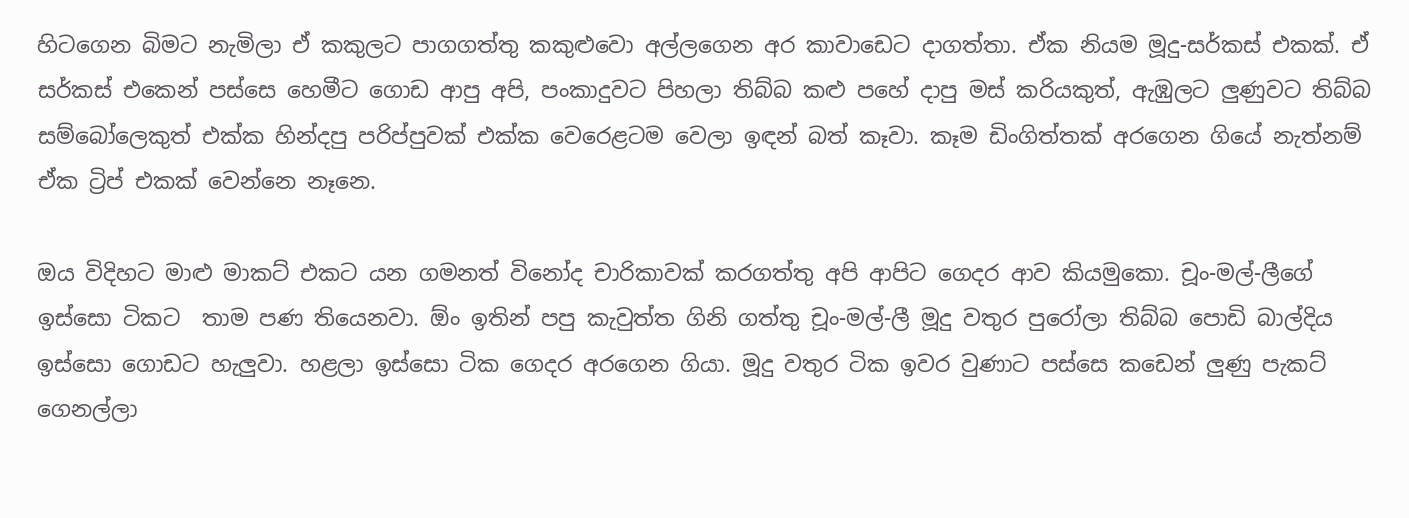හිටගෙන බිමට නැමිලා ඒ කකුලට පාගගත්තු කකුළුවො අල්ලගෙන අර කාවාඩෙට දාගත්තා. ඒක නියම මූදු-සර්කස් එකක්. ඒ සර්කස් එකෙන් පස්සෙ හෙමීට ගොඩ ආපු අපි, පංකාදුවට පිහලා තිබ්බ කළු පහේ දාපු මස් කරියකුත්, ඇඹුලට ලුණුවට තිබ්බ සම්බෝලෙකුත් එක්ක හින්දපු පරිප්පුවක් එක්ක වෙරෙළටම වෙලා ඉඳන් බත් කෑවා. කෑම ඩිංගිත්තක් අරගෙන ගියේ නැත්නම් ඒක ට්‍රිප් එකක් වෙන්නෙ නෑනෙ.

ඔය විදිහට මාළු මාකට් එකට යන ගමනත් විනෝද චාරිකාවක් කරගත්තු අපි ආපිට ගෙදර ආව කියමුකො. චූං-මල්-ලීගේ ඉස්සො ටිකට  තාම පණ තියෙනවා. ඕං ඉතින් පපු කැවුත්ත ගිනි ගත්තු චූං-මල්-ලී මූදු වතුර පුරෝලා තිබ්බ පොඩි බාල්දිය ඉස්සො ගොඩට හැලුවා. හළලා ඉස්සො ටික ගෙදර අරගෙන ගියා. මූදු වතුර ටික ඉවර වුණාට පස්සෙ කඩෙන් ලුණු පැකට් ගෙනල්ලා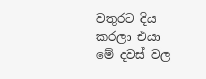වතුරට දිය කරලා එයා මේ දවස් වල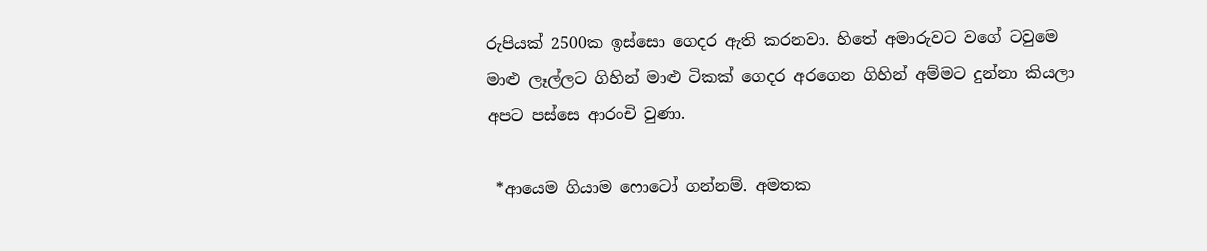රුපියක් 2500ක ඉස්සො ගෙදර ඇති කරනවා. හිතේ අමාරුවට වගේ ටවුමෙ මාළු ලෑල්ලට ගිහින් මාළු ටිකක් ගෙදර අරගෙන ගිහින් අම්මට දුන්නා කියලා අපට පස්සෙ ආරංචි වුණා.

 *ආයෙම ගියාම ෆොටෝ ගන්නම්. අමතක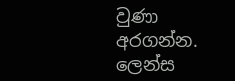වුණා අරගන්න. ලෙන්ස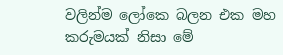වලින්ම ලෝකෙ බලන එක මහ කරුමයක් නිසා මේ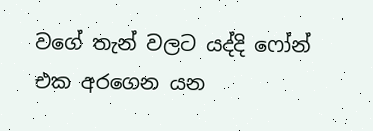වගේ තැන් වලට යද්දි ෆෝන් එක අරගෙන යන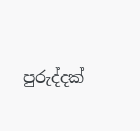පුරුද්දක්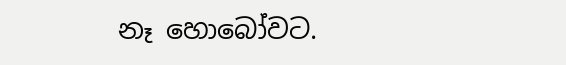නෑ හොබෝවට.